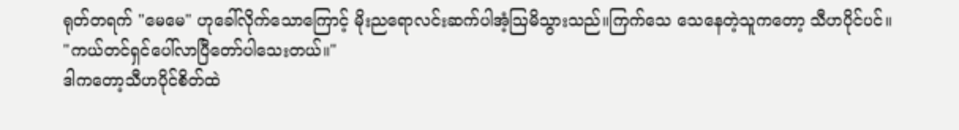ရုတ်တရက် "မေမေ" ဟုခေါ်လိုက်သောကြောင့် မိုးညရောလင်းဆက်ပါအံ့ဩမိသွားသည်။ကြက်သေ သေနေတဲ့သူကတော့ သီဟပိုင်ပင်။
"ကယ်တင်ရှင်ပေါ်လာပြီတော်ပါသေးတယ်။"
ဒါကတော့သီဟပိုင်စိတ်ထဲ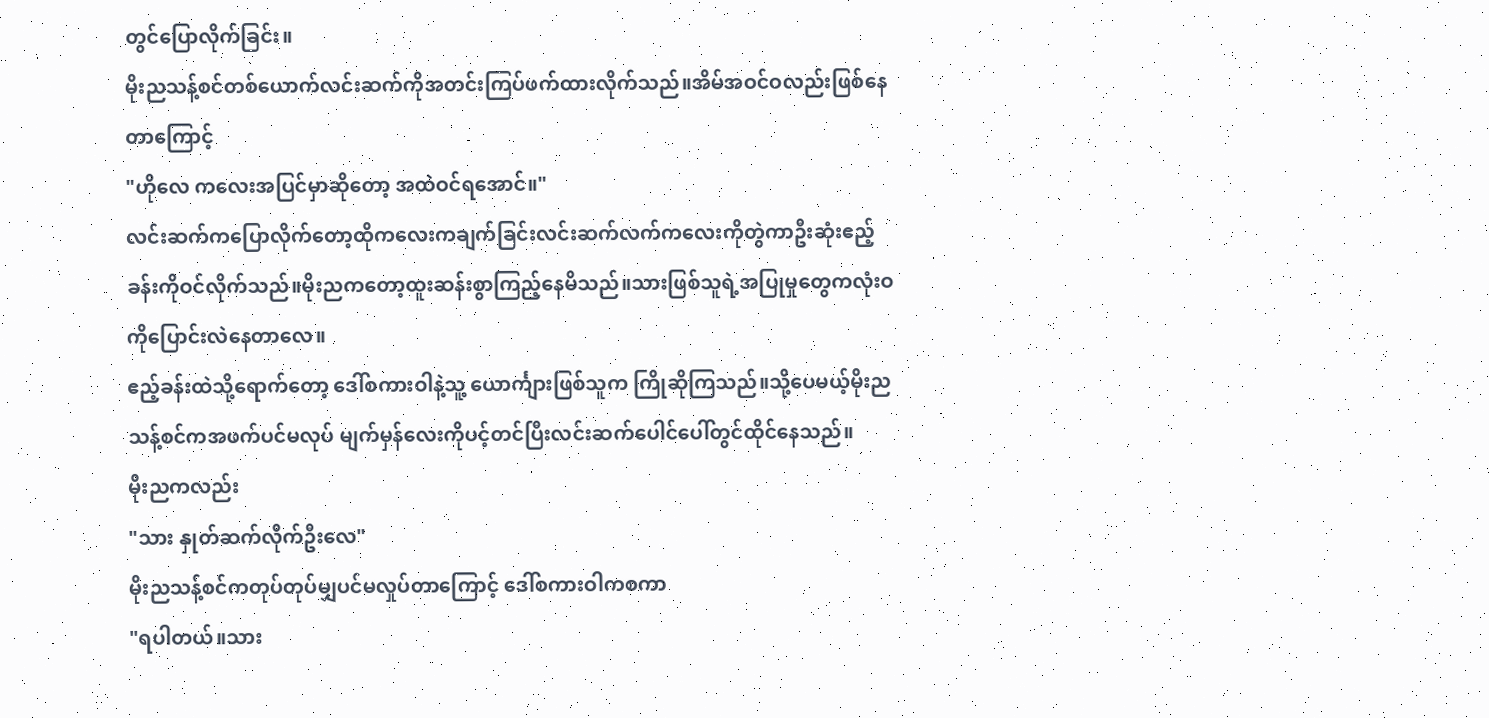တွင်ပြောလိုက်ခြင်း။
မိုးညသန့်စင်တစ်ယောက်လင်းဆက်ကိုအတင်းကြပ်ဖက်ထားလိုက်သည်။အိမ်အဝင်ဝလည်းဖြစ်နေတာကြောင့်
"ဟိုလေ ကလေးအပြင်မှာဆိုတော့ အထဲဝင်ရအောင်။"
လင်းဆက်ကပြောလိုက်တော့ထိုကလေးကချက်ခြင်းလင်းဆက်လက်ကလေးကိုတွဲကာဦးဆုံးဧည့်ခန်းကိုဝင်လိုက်သည်။မိုးညကတော့ထူးဆန်းစွာကြည့်နေမိသည်။သားဖြစ်သူရဲ့အပြုမှုတွေကလုံးဝကိုပြောင်းလဲနေတာလေ။
ဧည့်ခန်းထဲသို့ရောက်တော့ ဒေါ်စကားဝါနဲ့သူ့ ယောင်္ကျားဖြစ်သူက ကြိုဆိုကြသည်။သို့ပေမယ့်မိုးညသန့်စင်ကအဖက်ပင်မလုပ် မျက်မှန်လေးကိုပင့်တင်ပြီးလင်းဆက်ပေါင်ပေါ်တွင်ထိုင်နေသည်။
မိုးညကလည်း
"သား နှုတ်ဆက်လိုက်ဦးလေ"
မိုးညသန့်စင်ကတုပ်တုပ်မျှပင်မလှုပ်တာကြောင့် ဒေါ်စကားဝါကစကာ
"ရပါတယ်။သား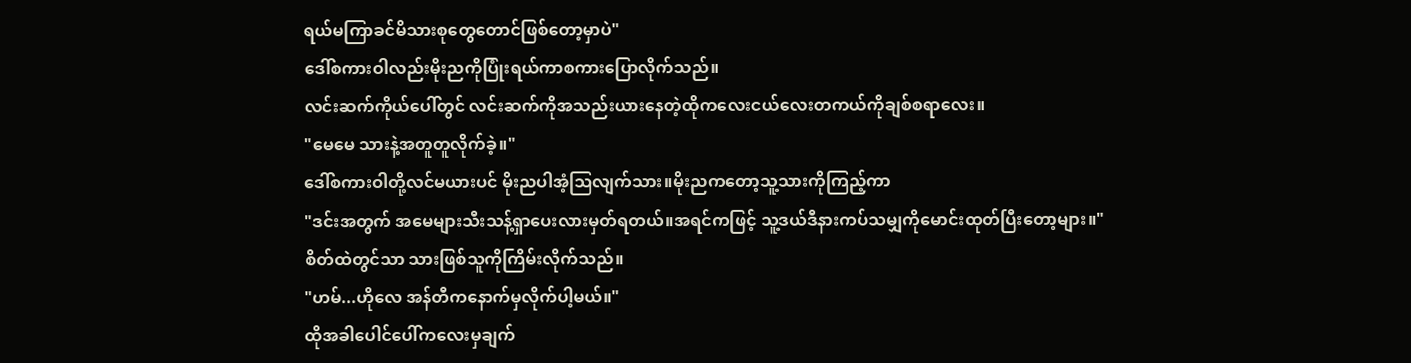ရယ်မကြာခင်မိသားစုတွေတောင်ဖြစ်တော့မှာပဲ"
ဒေါ်စကားဝါလည်းမိုးညကိုပြုံးရယ်ကာစကားပြောလိုက်သည်။
လင်းဆက်ကိုယ်ပေါ်တွင် လင်းဆက်ကိုအသည်းယားနေတဲ့ထိုကလေးငယ်လေးတကယ်ကိုချစ်စရာလေး။
"မေမေ သားနဲ့အတူတူလိုက်ခဲ့။"
ဒေါ်စကားဝါတို့လင်မယားပင် မိုးညပါအံ့ဩလျက်သား။မိုးညကတော့သူ့သားကိုကြည့်ကာ
"ဒင်းအတွက် အမေများသီးသန့်ရှာပေးလားမှတ်ရတယ်။အရင်ကဖြင့် သူ့ဒယ်ဒီနားကပ်သမျှကိုမောင်းထုတ်ပြီးတော့များ။"
စိတ်ထဲတွင်သာ သားဖြစ်သူကိုကြိမ်းလိုက်သည်။
"ဟမ်...ဟိုလေ အန်တီကနောက်မှလိုက်ပါ့မယ်။"
ထိုအခါပေါင်ပေါ်ကလေးမှချက်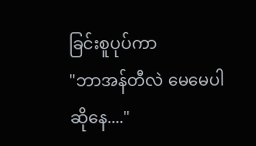ခြင်းစူပုပ်ကာ
"ဘာအန်တီလဲ မေမေပါဆိုနေ...."